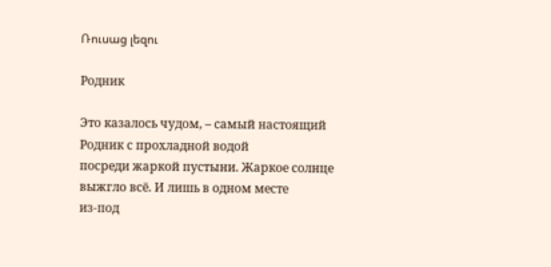Ռուսաց լեզու

Родник

Это казалось чудом, – самый настоящий Родник с прохладной водой
посреди жаркой пустыни. Жаркое солнце выжгло всё. И лишь в одном месте
из-под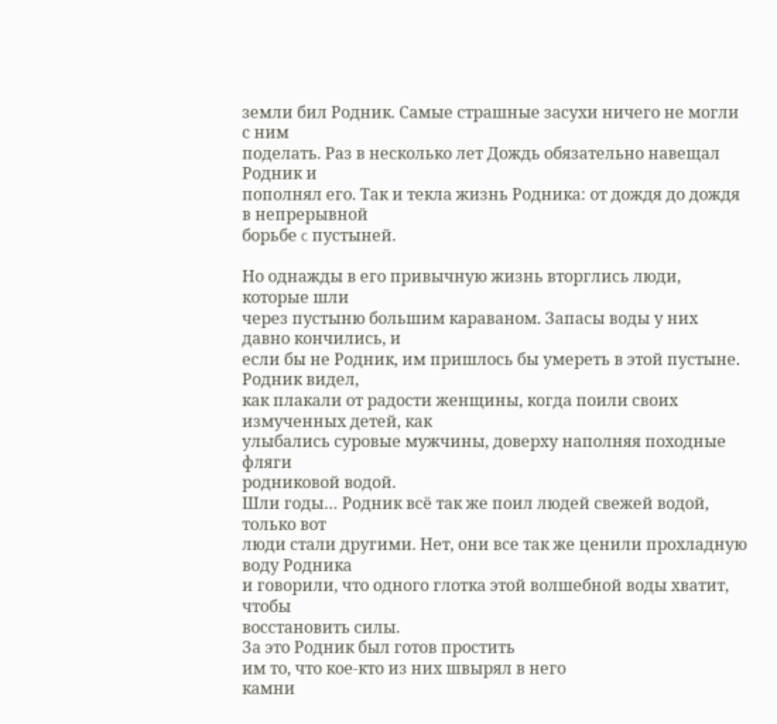земли бил Родник. Самые страшные засухи ничего не могли с ним
поделать. Раз в несколько лет Дождь обязательно навещал Родник и
пополнял его. Так и текла жизнь Родника: от дождя до дождя в непрерывной
борьбе c пустыней.

Но однажды в его привычную жизнь вторглись люди, которые шли
через пустыню большим караваном. Запасы воды у них давно кончились, и
если бы не Родник, им пришлось бы умереть в этой пустыне. Родник видел,
как плакали от радости женщины, когда поили своих измученных детей, как
улыбались суровые мужчины, доверху наполняя походные фляги
родниковой водой.
Шли годы… Родник всё так же поил людей свежей водой, только вот
люди стали другими. Нет, они все так же ценили прохладную воду Родника
и говорили, что одного глотка этой волшебной воды хватит, чтобы
восстановить силы.
За это Родник был готов простить
им то, что кое-кто из них швырял в него
камни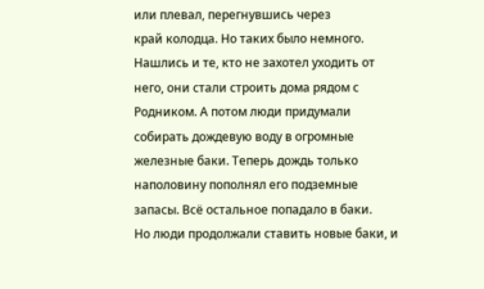или плевал, перегнувшись через
край колодца. Но таких было немного.
Нашлись и те, кто не захотел уходить от
него, они стали строить дома рядом с
Родником. А потом люди придумали
собирать дождевую воду в огромные
железные баки. Теперь дождь только
наполовину пополнял его подземные
запасы. Всё остальное попадало в баки.
Но люди продолжали ставить новые баки, и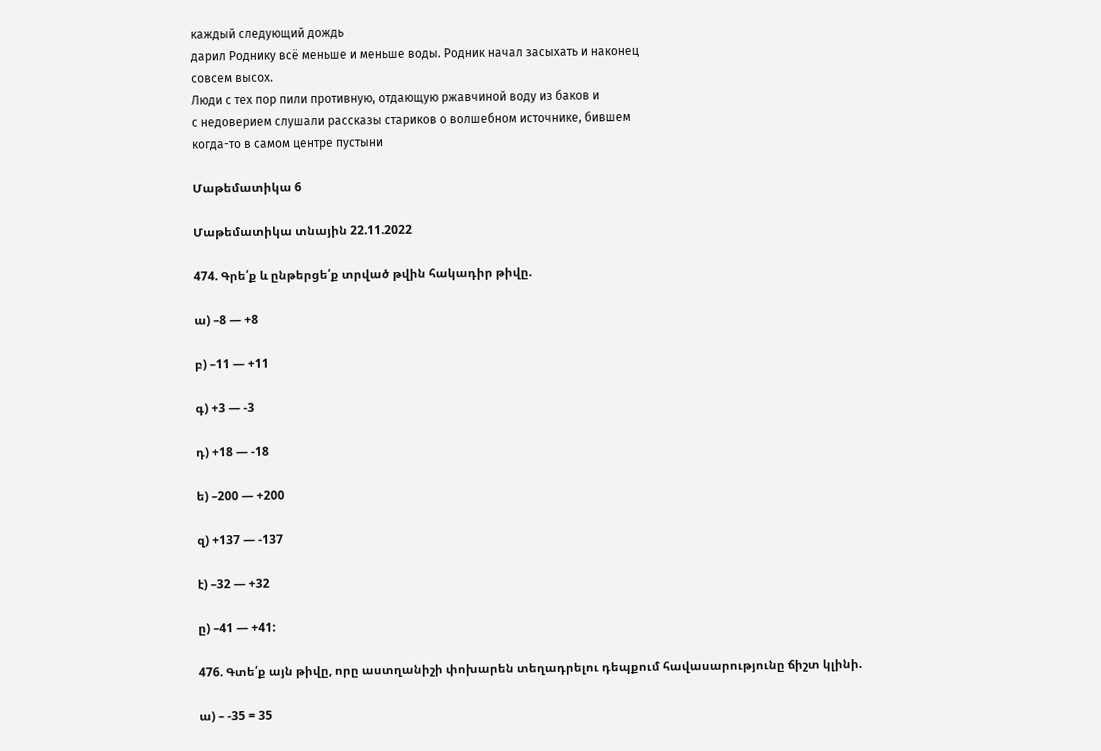каждый следующий дождь
дарил Роднику всё меньше и меньше воды. Родник начал засыхать и наконец
совсем высох.
Люди с тех пор пили противную, отдающую ржавчиной воду из баков и
с недоверием слушали рассказы стариков о волшебном источнике, бившем
когда-то в самом центре пустыни

Մաթեմատիկա 6

Մաթեմատիկա տնային 22.11.2022

474. Գրե՛ք և ընթերցե՛ք տրված թվին հակադիր թիվը.

ա) –8 — +8

բ) –11 — +11

գ) +3 — -3

դ) +18 — -18

ե) –200 — +200

զ) +137 — -137

է) –32 — +32

ը) –41 — +41:

476. Գտե՛ք այն թիվը, որը աստղանիշի փոխարեն տեղադրելու դեպքում հավասարությունը ճիշտ կլինի.

ա) – -35 = 35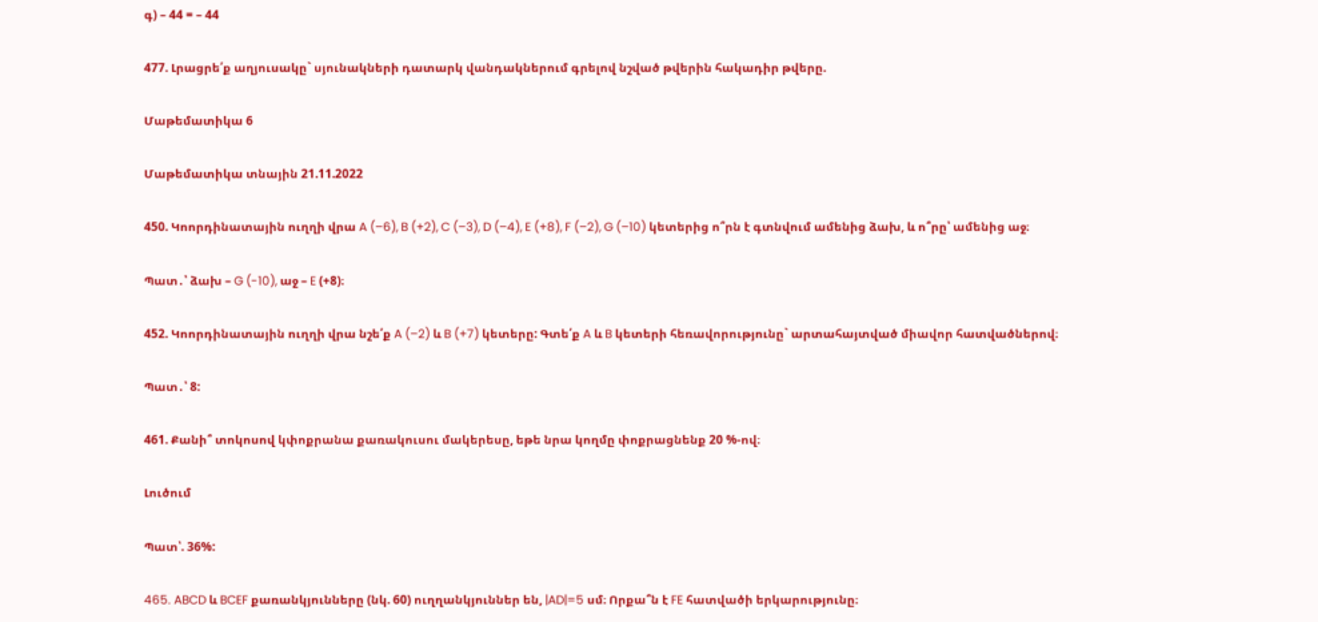գ) – 44 = – 44

477. Լրացրե՛ք աղյուսակը` սյունակների դատարկ վանդակներում գրելով նշված թվերին հակադիր թվերը.

Մաթեմատիկա 6

Մաթեմատիկա տնային 21.11.2022

450. Կոորդինատային ուղղի վրա A (–6), B (+2), C (–3), D (–4), E (+8), F (–2), G (–10) կետերից ո՞րն է գտնվում ամենից ձախ, և ո՞րը՝ ամենից աջ։

Պատ․՝ ձախ – G (-10), աջ – E (+8)։

452. Կոորդինատային ուղղի վրա նշե՛ք A (–2) և B (+7) կետերը: Գտե՛ք A և B կետերի հեռավորությունը` արտահայտված միավոր հատվածներով։

Պատ․՝ 8:

461. Քանի՞ տոկոսով կփոքրանա քառակուսու մակերեսը, եթե նրա կողմը փոքրացնենք 20 %-ով։

Լուծում

Պատ՝. 36%:

465. ABCD և BCEF քառանկյունները (նկ. 60) ուղղանկյուններ են, |AD|=5 սմ։ Որքա՞ն է FE հատվածի երկարությունը։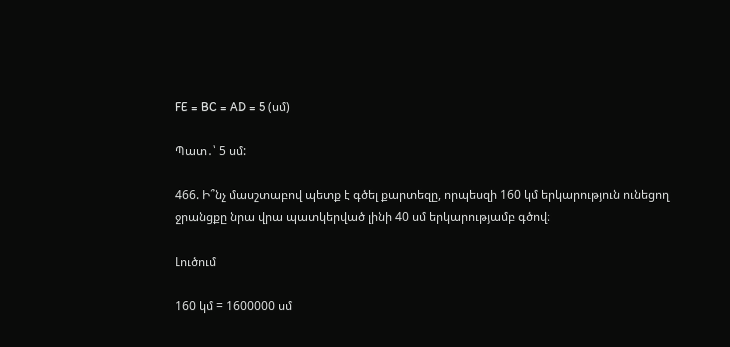FE = BC = AD = 5 (սմ)

Պատ․՝ 5 սմ:

466. Ի՞նչ մասշտաբով պետք է գծել քարտեզը, որպեսզի 160 կմ երկարություն ունեցող ջրանցքը նրա վրա պատկերված լինի 40 սմ երկարությամբ գծով։

Լուծում

160 կմ = 1600000 սմ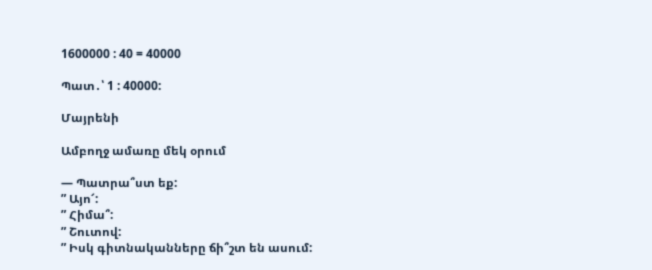1600000 : 40 = 40000

Պատ․՝ 1 : 40000:

Մայրենի

Ամբողջ ամառը մեկ օրում

— Պատրա՞ստ եք:
” Այո՜:
” Հիմա՞:
” Շուտով:
” Իսկ գիտնականները ճի՞շտ են ասում: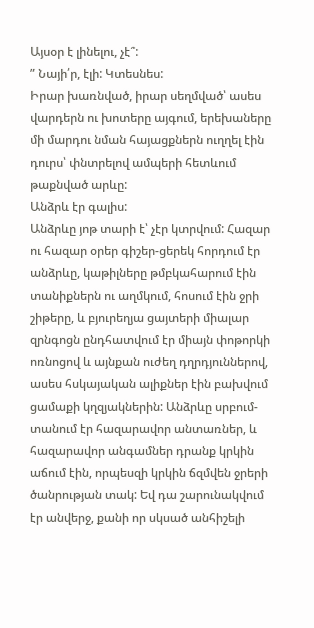Այսօր է լինելու, չէ՞:
” Նայի՛ր, էլի: Կտեսնես:
Իրար խառնված, իրար սեղմված՝ ասես վարդերն ու խոտերը այգում, երեխաները մի մարդու նման հայացքներն ուղղել էին դուրս՝ փնտրելով ամպերի հետևում թաքնված արևը:
Անձրև էր գալիս:
Անձրևը յոթ տարի է՝ չէր կտրվում: Հազար ու հազար օրեր գիշեր-ցերեկ հորդում էր անձրևը, կաթիլները թմբկահարում էին տանիքներն ու աղմկում, հոսում էին ջրի շիթերը, և բյուրեղյա ցայտերի միալար զրնգոցն ընդհատվում էր միայն փոթորկի ոռնոցով և այնքան ուժեղ դղրդյուններով, ասես հսկայական ալիքներ էին բախվում ցամաքի կղզյակներին: Անձրևը սրբում-տանում էր հազարավոր անտառներ, և հազարավոր անգամներ դրանք կրկին աճում էին, որպեսզի կրկին ճզմվեն ջրերի ծանրության տակ: Եվ դա շարունակվում էր անվերջ, քանի որ սկսած անհիշելի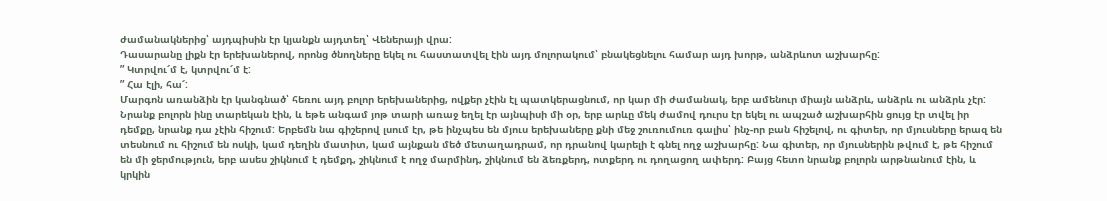ժամանակներից՝ այդպիսին էր կյանքն այդտեղ՝ Վեներայի վրա:
Դասարանը լիքն էր երեխաներով, որոնց ծնողները եկել ու հաստատվել էին այդ մոլորակում՝ բնակեցնելու համար այդ խորթ, անձրևոտ աշխարհը:
” Կտրվու՜մ է, կտրվու՜մ է:
” Հա էլի, հա՜:
Մարգոն առանձին էր կանգնած՝ հեռու այդ բոլոր երեխաներից, ովքեր չէին էլ պատկերացնում, որ կար մի ժամանակ, երբ ամենուր միայն անձրև, անձրև ու անձրև չէր: Նրանք բոլորն ինը տարեկան էին, և եթե անգամ յոթ տարի առաջ եղել էր այնպիսի մի օր, երբ արևը մեկ ժամով դուրս էր եկել ու ապշած աշխարհին ցույց էր տվել իր դեմքը, նրանք դա չէին հիշում: Երբեմն նա գիշերով լսում էր, թե ինչպես են մյուս երեխաները քնի մեջ շուռումուռ գալիս՝ ինչ-որ բան հիշելով, ու գիտեր, որ մյուսները երազ են տեսնում ու հիշում են ոսկի, կամ դեղին մատիտ, կամ այնքան մեծ մետաղադրամ, որ դրանով կարելի է գնել ողջ աշխարհը: Նա գիտեր, որ մյուսներին թվում է, թե հիշում են մի ջերմություն, երբ ասես շիկնում է դեմքդ, շիկնում է ողջ մարմինդ, շիկնում են ձեռքերդ, ոտքերդ ու դողացող ափերդ: Բայց հետո նրանք բոլորն արթնանում էին, և կրկին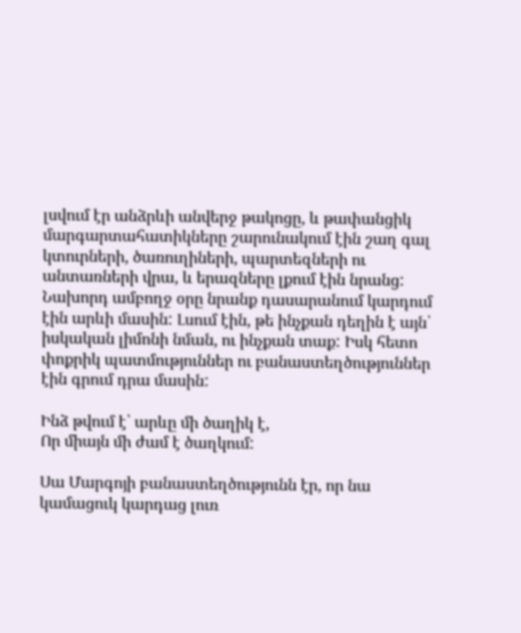լսվում էր անձրևի անվերջ թակոցը, և թափանցիկ մարգարտահատիկները շարունակում էին շաղ գալ կտուրների, ծառուղիների, պարտեզների ու անտառների վրա, և երազները լքում էին նրանց:
Նախորդ ամբողջ օրը նրանք դասարանում կարդում էին արևի մասին: Լսում էին, թե ինչքան դեղին է այն՝ իսկական լիմոնի նման, ու ինչքան տաք: Իսկ հետո փոքրիկ պատմություններ ու բանաստեղծություններ էին գրում դրա մասին:

Ինձ թվում է՝ արևը մի ծաղիկ է,
Որ միայն մի ժամ է ծաղկում:

Սա Մարգոյի բանաստեղծությունն էր, որ նա կամացուկ կարդաց լուռ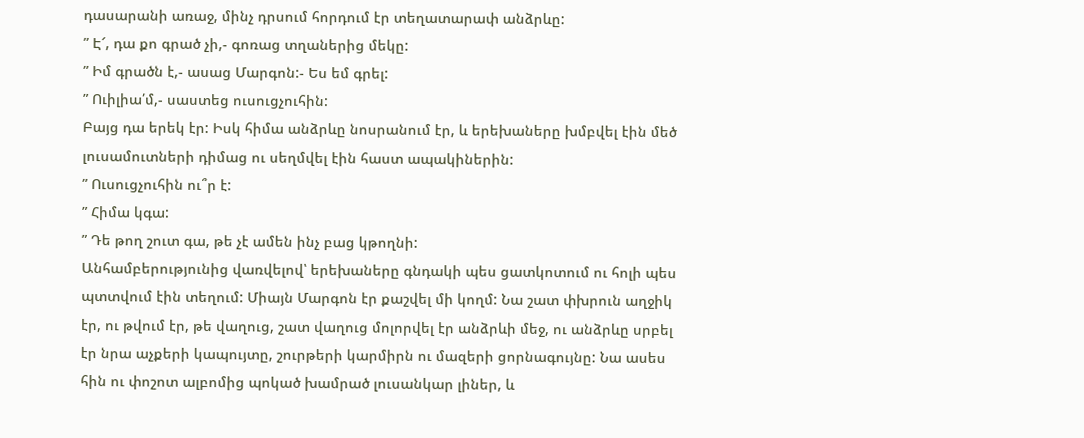դասարանի առաջ, մինչ դրսում հորդում էր տեղատարափ անձրևը:
” Է՜, դա քո գրած չի,- գոռաց տղաներից մեկը:
” Իմ գրածն է,- ասաց Մարգոն:- Ես եմ գրել:
” Ուիլիա՛մ,- սաստեց ուսուցչուհին:
Բայց դա երեկ էր: Իսկ հիմա անձրևը նոսրանում էր, և երեխաները խմբվել էին մեծ լուսամուտների դիմաց ու սեղմվել էին հաստ ապակիներին:
” Ուսուցչուհին ու՞ր է:
” Հիմա կգա:
” Դե թող շուտ գա, թե չէ ամեն ինչ բաց կթողնի:
Անհամբերությունից վառվելով՝ երեխաները գնդակի պես ցատկոտում ու հոլի պես պտտվում էին տեղում: Միայն Մարգոն էր քաշվել մի կողմ: Նա շատ փխրուն աղջիկ էր, ու թվում էր, թե վաղուց, շատ վաղուց մոլորվել էր անձրևի մեջ, ու անձրևը սրբել էր նրա աչքերի կապույտը, շուրթերի կարմիրն ու մազերի ցորնագույնը: Նա ասես հին ու փոշոտ ալբոմից պոկած խամրած լուսանկար լիներ, և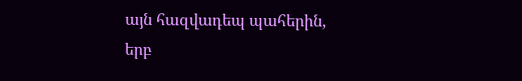այն հազվադեպ պահերին, երբ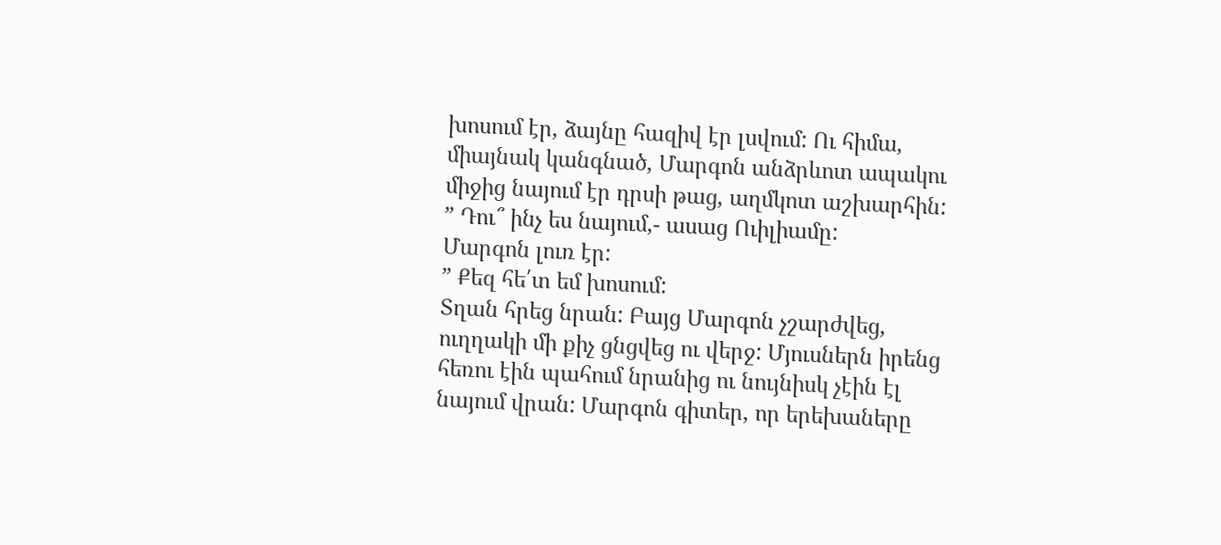խոսում էր, ձայնը հազիվ էր լսվում: Ու հիմա, միայնակ կանգնած, Մարգոն անձրևոտ ապակու միջից նայում էր դրսի թաց, աղմկոտ աշխարհին:
” Դու՞ ինչ ես նայում,- ասաց Ուիլիամը:
Մարգոն լուռ էր:
” Քեզ հե՛տ եմ խոսում:
Տղան հրեց նրան: Բայց Մարգոն չշարժվեց, ուղղակի մի քիչ ցնցվեց ու վերջ: Մյուսներն իրենց հեռու էին պահում նրանից ու նույնիսկ չէին էլ նայում վրան: Մարգոն գիտեր, որ երեխաները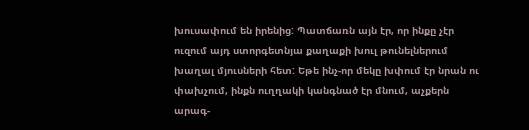խուսափում են իրենից: Պատճառն այն էր, որ ինքը չէր ուզում այդ ստորգետնյա քաղաքի խուլ թունելներում խաղալ մյուսների հետ: Եթե ինչ-որ մեկը խփում էր նրան ու փախչում, ինքն ուղղակի կանգնած էր մնում, աչքերն արագ-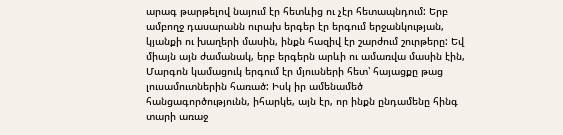արագ թարթելով նայում էր հետևից ու չէր հետապնդում: Երբ ամբողջ դասարանն ուրախ երգեր էր երգում երջանկության, կյանքի ու խաղերի մասին, ինքն հազիվ էր շարժում շուրթերը: Եվ միայն այն ժամանակ, երբ երգերն արևի ու ամառվա մասին էին, Մարգոն կամացուկ երգում էր մյուսների հետ՝ հայացքը թաց լուսամուտներին հառած: Իսկ իր ամենամեծ հանցագործությունն, իհարկե, այն էր, որ ինքն ընդամենը հինգ տարի առաջ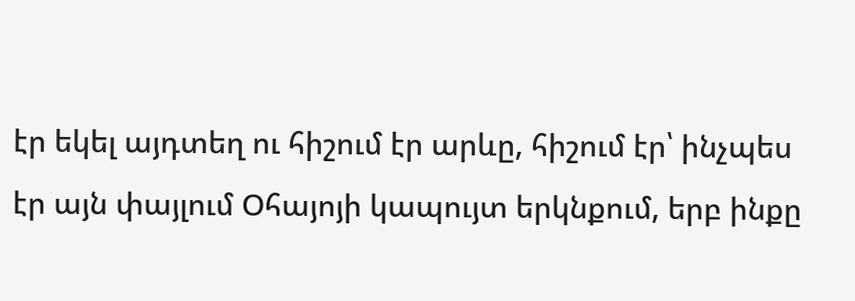էր եկել այդտեղ ու հիշում էր արևը, հիշում էր՝ ինչպես էր այն փայլում Օհայոյի կապույտ երկնքում, երբ ինքը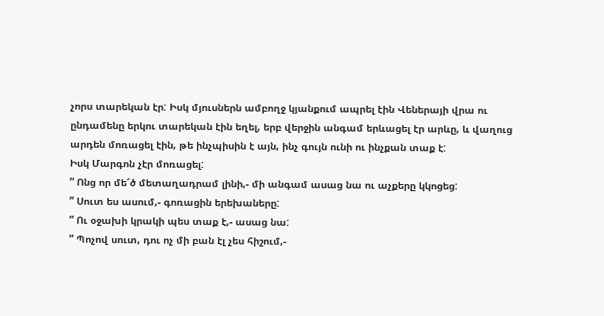չորս տարեկան էր: Իսկ մյուսներն ամբողջ կյանքում ապրել էին Վեներայի վրա ու ընդամենը երկու տարեկան էին եղել, երբ վերջին անգամ երևացել էր արևը, և վաղուց արդեն մոռացել էին, թե ինչպիսին է այն, ինչ գույն ունի ու ինչքան տաք է:
Իսկ Մարգոն չէր մոռացել:
” Ոնց որ մե՜ծ մետաղադրամ լինի,- մի անգամ ասաց նա ու աչքերը կկոցեց:
” Սուտ ես ասում,- գոռացին երեխաները:
” Ու օջախի կրակի պես տաք է,- ասաց նա:
” Պոչով սուտ, դու ոչ մի բան էլ չես հիշում,-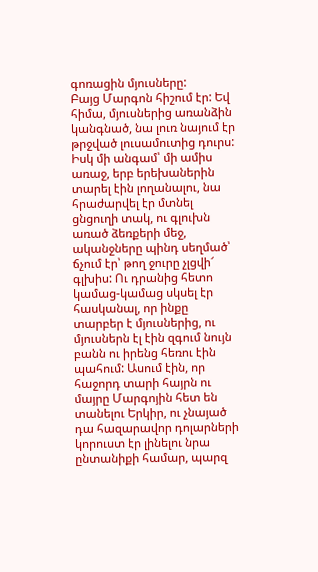գոռացին մյուսները:
Բայց Մարգոն հիշում էր: Եվ հիմա, մյուսներից առանձին կանգնած, նա լուռ նայում էր թրջված լուսամուտից դուրս: Իսկ մի անգամ՝ մի ամիս առաջ, երբ երեխաներին տարել էին լողանալու, նա հրաժարվել էր մտնել ցնցուղի տակ, ու գլուխն առած ձեռքերի մեջ, ականջները պինդ սեղմած՝ ճչում էր՝ թող ջուրը չլցվի՜ գլխիս: Ու դրանից հետո կամաց-կամաց սկսել էր հասկանալ, որ ինքը տարբեր է մյուսներից, ու մյուսներն էլ էին զգում նույն բանն ու իրենց հեռու էին պահում: Ասում էին, որ հաջորդ տարի հայրն ու մայրը Մարգոյին հետ են տանելու Երկիր, ու չնայած դա հազարավոր դոլարների կորուստ էր լինելու նրա ընտանիքի համար, պարզ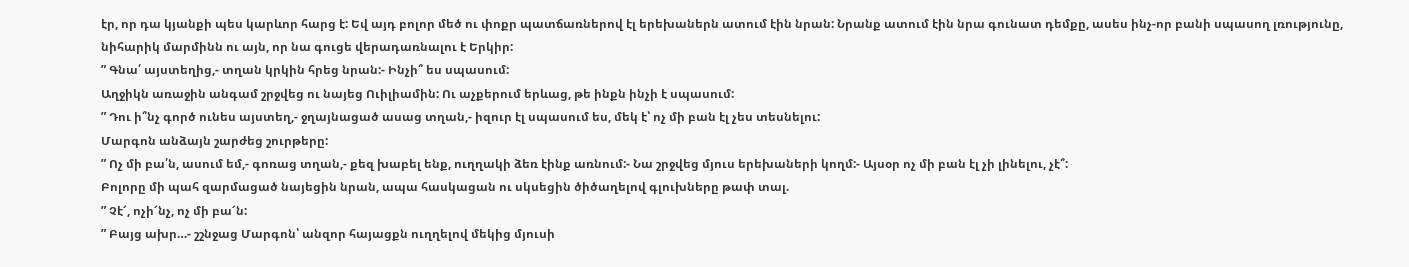էր, որ դա կյանքի պես կարևոր հարց է: Եվ այդ բոլոր մեծ ու փոքր պատճառներով էլ երեխաներն ատում էին նրան: Նրանք ատում էին նրա գունատ դեմքը, ասես ինչ-որ բանի սպասող լռությունը, նիհարիկ մարմինն ու այն, որ նա գուցե վերադառնալու է Երկիր:
” Գնա՛ այստեղից,- տղան կրկին հրեց նրան:- Ինչի՞ ես սպասում:
Աղջիկն առաջին անգամ շրջվեց ու նայեց Ուիլիամին: Ու աչքերում երևաց, թե ինքն ինչի է սպասում:
” Դու ի՞նչ գործ ունես այստեղ,- ջղայնացած ասաց տղան,- իզուր էլ սպասում ես, մեկ է՝ ոչ մի բան էլ չես տեսնելու:
Մարգոն անձայն շարժեց շուրթերը:
” Ոչ մի բա՛ն, ասում եմ,- գոռաց տղան,- քեզ խաբել ենք, ուղղակի ձեռ էինք առնում:- Նա շրջվեց մյուս երեխաների կողմ:- Այսօր ոչ մի բան էլ չի լինելու, չէ՞:
Բոլորը մի պահ զարմացած նայեցին նրան, ապա հասկացան ու սկսեցին ծիծաղելով գլուխները թափ տալ.
” Չէ՜, ոչի՜նչ, ոչ մի բա՜ն:
” Բայց ախր…- շշնջաց Մարգոն՝ անզոր հայացքն ուղղելով մեկից մյուսի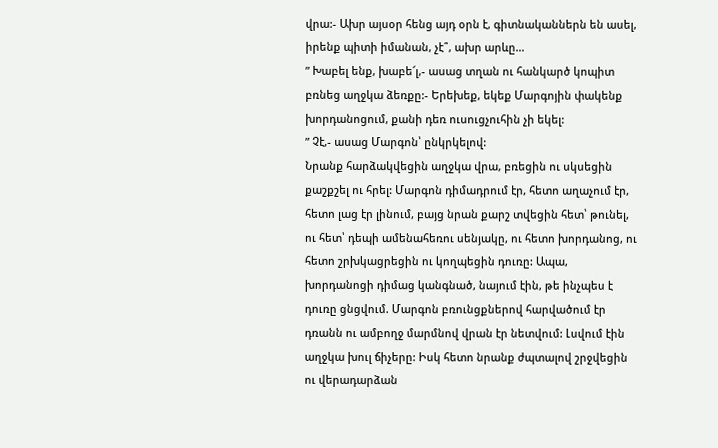վրա:- Ախր այսօր հենց այդ օրն է, գիտնականներն են ասել, իրենք պիտի իմանան, չէ՞, ախր արևը…
” Խաբել ենք, խաբե՜լ,- ասաց տղան ու հանկարծ կոպիտ բռնեց աղջկա ձեռքը:- Երեխեք, եկեք Մարգոյին փակենք խորդանոցում, քանի դեռ ուսուցչուհին չի եկել:
” Չէ,- ասաց Մարգոն՝ ընկրկելով:
Նրանք հարձակվեցին աղջկա վրա, բռեցին ու սկսեցին քաշքշել ու հրել: Մարգոն դիմադրում էր, հետո աղաչում էր, հետո լաց էր լինում, բայց նրան քարշ տվեցին հետ՝ թունել, ու հետ՝ դեպի ամենահեռու սենյակը, ու հետո խորդանոց, ու հետո շրխկացրեցին ու կողպեցին դուռը: Ապա, խորդանոցի դիմաց կանգնած, նայում էին, թե ինչպես է դուռը ցնցվում. Մարգոն բռունցքներով հարվածում էր դռանն ու ամբողջ մարմնով վրան էր նետվում: Լսվում էին աղջկա խուլ ճիչերը: Իսկ հետո նրանք ժպտալով շրջվեցին ու վերադարձան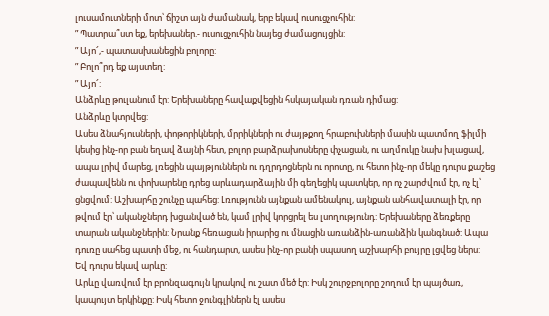լուսամուտների մոտ՝ ճիշտ այն ժամանակ, երբ եկավ ուսուցչուհին:
” Պատրա՞ստ եք, երեխաներ.- ուսուցչուհին նայեց ժամացույցին:
” Այո՜,- պատասխանեցին բոլորը:
” Բոլո՞րդ եք այստեղ:
” Այո՜:
Անձրևը թուլանում էր: Երեխաները հավաքվեցին հսկայական դռան դիմաց:
Անձրևը կտրվեց:
Ասես ձնահյուսների, փոթորիկների, մրրիկների ու ժայթքող հրաբուխների մասին պատմող ֆիլմի կեսից ինչ-որ բան եղավ ձայնի հետ, բոլոր բարձրախոսները փչացան, ու աղմուկը նախ խլացավ, ապա լրիվ մարեց, լռեցին պայթյուններն ու դղրդոցներն ու որոտը, ու հետո ինչ-որ մեկը դուրս քաշեց ժապավենն ու փոխարենը դրեց արևադարձային մի գեղեցիկ պատկեր, որ ոչ շարժվում էր, ոչ էլ՝ ցնցվում: Աշխարհը շունչը պահեց: Լռությունն այնքան ամենակուլ, այնքան անհավատալի էր, որ թվում էր՝ ականջներդ խցանված են, կամ լրիվ կորցրել ես լսողությունդ: Երեխաները ձեռքերը տարան ականջներին: Նրանք հեռացան իրարից ու մնացին առանձին-առանձին կանգնած: Ապա դուռը սահեց պատի մեջ, ու հանդարտ, ասես ինչ-որ բանի սպասող աշխարհի բույրը լցվեց ներս:
Եվ դուրս եկավ արևը:
Արևը վառվում էր բրոնզագույն կրակով ու շատ մեծ էր: Իսկ շուրջբոլորը շողում էր պայծառ, կապույտ երկինքը: Իսկ հետո ջունգլիներն էլ ասես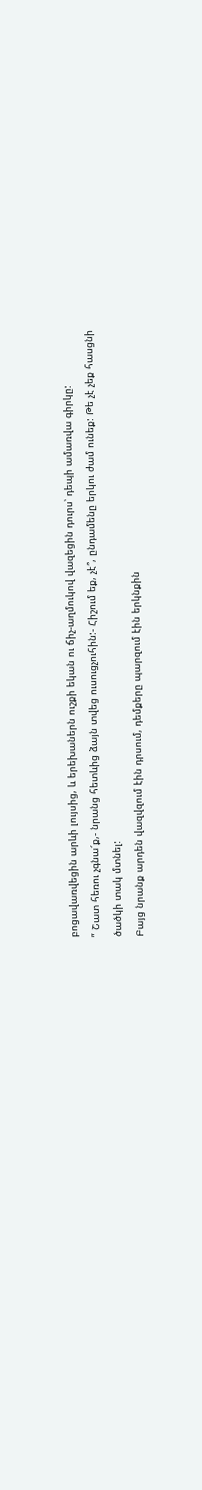բոցավառվեցին արևի լույսից, և երեխաներն ուշքի եկան ու ճիչ-աղմուկով վազեցին դուրս՝ դեպի ամառվա գիրկը:
” Շատ հեռու չգնա՜ք,- նրանց հետևից ձայն տվեց ուսուցչուհին:- Հիշում եք, չէ՞, ընդամենը երկու ժամ ունեք: Թե չէ չեք հասցնի ծածկի տակ մտնել:
Բայց նրանք արդեն վազվզում էին դրսում, դեմքերը պարզում էին երկնքին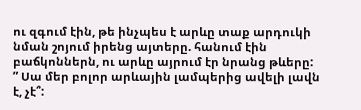ու զգում էին, թե ինչպես է արևը տաք արդուկի նման շոյում իրենց այտերը. հանում էին բաճկոններն, ու արևը այրում էր նրանց թևերը:
” Սա մեր բոլոր արևային լամպերից ավելի լավն է, չէ՞: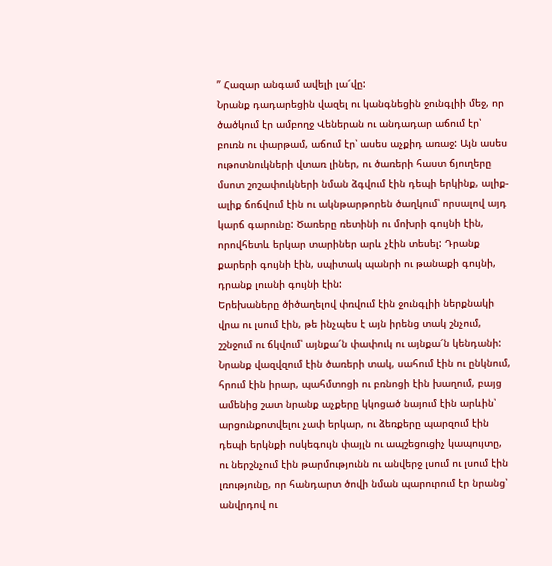” Հազար անգամ ավելի լա՜վը:
Նրանք դադարեցին վազել ու կանգնեցին ջունգլիի մեջ, որ ծածկում էր ամբողջ Վեներան ու անդադար աճում էր՝ բուռն ու փարթամ, աճում էր՝ ասես աչքիդ առաջ: Այն ասես ութոտնուկների վտառ լիներ, ու ծառերի հաստ ճյուղերը մսոտ շոշափուկների նման ձգվում էին դեպի երկինք, ալիք-ալիք ճոճվում էին ու ակնթարթորեն ծաղկում՝ որսալով այդ կարճ գարունը: Ծառերը ռետինի ու մոխրի գույնի էին, որովհետև երկար տարիներ արև չէին տեսել: Դրանք քարերի գույնի էին, սպիտակ պանրի ու թանաքի գույնի, դրանք լուսնի գույնի էին:
Երեխաները ծիծաղելով փռվում էին ջունգլիի ներքնակի վրա ու լսում էին, թե ինչպես է այն իրենց տակ շնչում, շշնջում ու ճկվում՝ այնքա՜ն փափուկ ու այնքա՜ն կենդանի: Նրանք վազվզում էին ծառերի տակ, սահում էին ու ընկնում, հրում էին իրար, պահմտոցի ու բռնոցի էին խաղում, բայց ամենից շատ նրանք աչքերը կկոցած նայում էին արևին՝ արցունքոտվելու չափ երկար, ու ձեռքերը պարզում էին դեպի երկնքի ոսկեգույն փայլն ու ապշեցուցիչ կապույտը, ու ներշնչում էին թարմությունն ու անվերջ լսում ու լսում էին լռությունը, որ հանդարտ ծովի նման պարուրում էր նրանց՝ անվրդով ու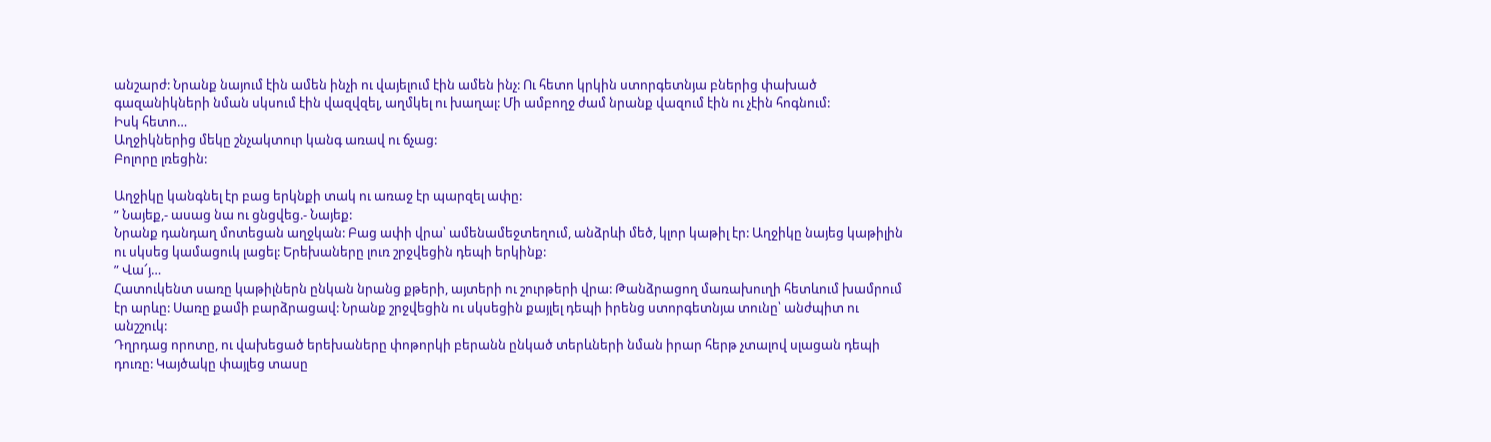անշարժ: Նրանք նայում էին ամեն ինչի ու վայելում էին ամեն ինչ: Ու հետո կրկին ստորգետնյա բներից փախած գազանիկների նման սկսում էին վազվզել, աղմկել ու խաղալ: Մի ամբողջ ժամ նրանք վազում էին ու չէին հոգնում:
Իսկ հետո…
Աղջիկներից մեկը շնչակտուր կանգ առավ ու ճչաց:
Բոլորը լռեցին:

Աղջիկը կանգնել էր բաց երկնքի տակ ու առաջ էր պարզել ափը:
” Նայեք,- ասաց նա ու ցնցվեց.- Նայեք:
Նրանք դանդաղ մոտեցան աղջկան: Բաց ափի վրա՝ ամենամեջտեղում, անձրևի մեծ, կլոր կաթիլ էր: Աղջիկը նայեց կաթիլին ու սկսեց կամացուկ լացել: Երեխաները լուռ շրջվեցին դեպի երկինք:
” Վա՜յ…
Հատուկենտ սառը կաթիլներն ընկան նրանց քթերի, այտերի ու շուրթերի վրա: Թանձրացող մառախուղի հետևում խամրում էր արևը: Սառը քամի բարձրացավ: Նրանք շրջվեցին ու սկսեցին քայլել դեպի իրենց ստորգետնյա տունը՝ անժպիտ ու անշշուկ:
Դղրդաց որոտը, ու վախեցած երեխաները փոթորկի բերանն ընկած տերևների նման իրար հերթ չտալով սլացան դեպի դուռը: Կայծակը փայլեց տասը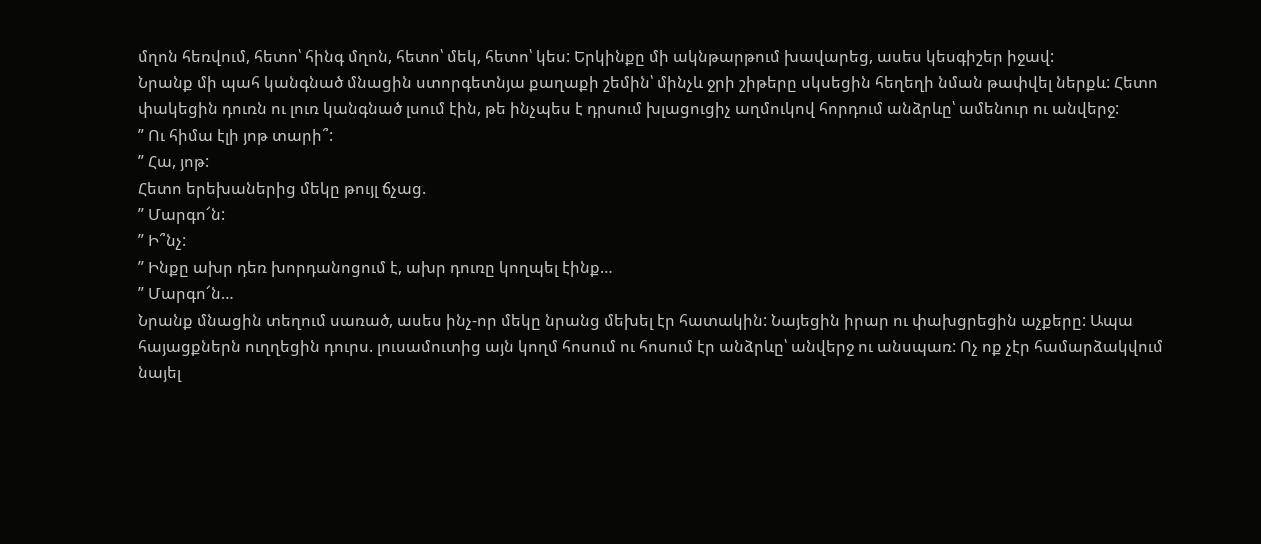մղոն հեռվում, հետո՝ հինգ մղոն, հետո՝ մեկ, հետո՝ կես: Երկինքը մի ակնթարթում խավարեց, ասես կեսգիշեր իջավ:
Նրանք մի պահ կանգնած մնացին ստորգետնյա քաղաքի շեմին՝ մինչև ջրի շիթերը սկսեցին հեղեղի նման թափվել ներքև: Հետո փակեցին դուռն ու լուռ կանգնած լսում էին, թե ինչպես է դրսում խլացուցիչ աղմուկով հորդում անձրևը՝ ամենուր ու անվերջ:
” Ու հիմա էլի յոթ տարի՞:
” Հա, յոթ:
Հետո երեխաներից մեկը թույլ ճչաց.
” Մարգո՜ն:
” Ի՞նչ:
” Ինքը ախր դեռ խորդանոցում է, ախր դուռը կողպել էինք…
” Մարգո՜ն…
Նրանք մնացին տեղում սառած, ասես ինչ-որ մեկը նրանց մեխել էր հատակին: Նայեցին իրար ու փախցրեցին աչքերը: Ապա հայացքներն ուղղեցին դուրս. լուսամուտից այն կողմ հոսում ու հոսում էր անձրևը՝ անվերջ ու անսպառ: Ոչ ոք չէր համարձակվում նայել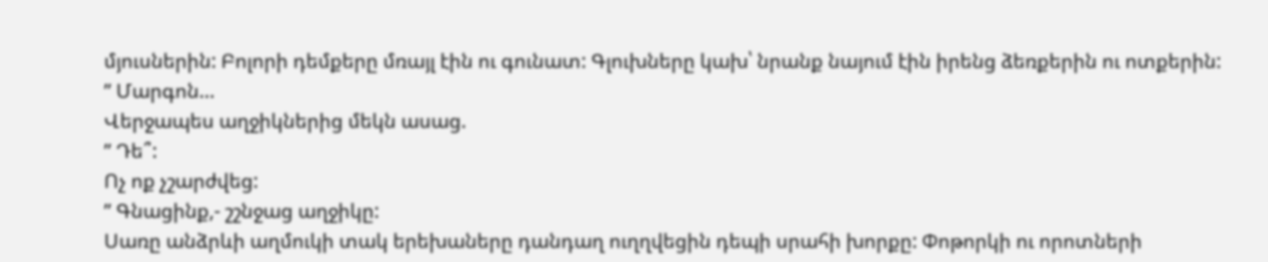մյուսներին: Բոլորի դեմքերը մռայլ էին ու գունատ: Գլուխները կախ՝ նրանք նայում էին իրենց ձեռքերին ու ոտքերին:
” Մարգոն…
Վերջապես աղջիկներից մեկն ասաց.
” Դե՞:
Ոչ ոք չշարժվեց:
” Գնացինք,- շշնջաց աղջիկը:
Սառը անձրևի աղմուկի տակ երեխաները դանդաղ ուղղվեցին դեպի սրահի խորքը: Փոթորկի ու որոտների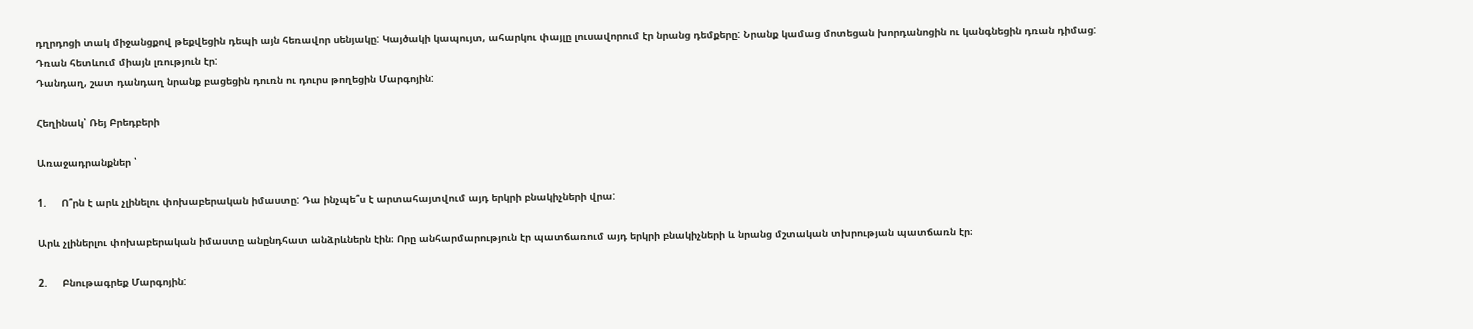դղրդոցի տակ միջանցքով թեքվեցին դեպի այն հեռավոր սենյակը: Կայծակի կապույտ, ահարկու փայլը լուսավորում էր նրանց դեմքերը: Նրանք կամաց մոտեցան խորդանոցին ու կանգնեցին դռան դիմաց:
Դռան հետևում միայն լռություն էր:
Դանդաղ, շատ դանդաղ նրանք բացեցին դուռն ու դուրս թողեցին Մարգոյին:

Հեղինակ՝ Ռեյ Բրեդբերի

Առաջադրանքներ ՝

1.     Ո՞րն է արև չլինելու փոխաբերական իմաստը: Դա ինչպե՞ս է արտահայտվում այդ երկրի բնակիչների վրա:

Արև չլիներլու փոխաբերական իմաստը անընդհատ անձրևներն էին։ Որը անհարմարություն էր պատճառում այդ երկրի բնակիչների և նրանց մշտական տխրության պատճառն էր։

2.     Բնութագրեք Մարգոյին: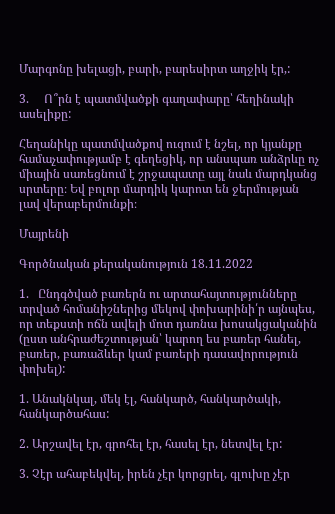Մարգոնը խելացի, բարի, բարեսիրտ աղջիկ էր,:

3.     Ո՞րն է պատմվածքի գաղափարը՝ հեղինակի ասելիքը:

Հեղանիկը պատմվածքով ուզում է նշել, որ կյանքը համաչափությամբ է գեղեցիկ, որ անսպառ անձրևը ոչ միային սառեցնում է շրջապատը այլ նաև մարդկանց սրտերը։ Եվ բոլոր մարդիկ կարոտ են ջերմության լավ վերաբերմունքի։

Մայրենի

Գործնական քերականություն 18.11.2022

1.   Ընդգծված բառերն ու արտահայտությունները տրված հոմանիշներից մեկով փոխարինի՛ր այնպես, որ տեքստի ոճն ավելի մոտ դառնա խոսակցականին (ըստ անհրաժեշտության՝ կարող ես բառեր հանել, բառեր, բառաձևեր կամ բառերի դասավորություն փոխել):

1. Անակնկալ, մեկ էլ, հանկարծ, հանկարծակի, հանկարծահաս:

2. Արշավել էր, գրոհել էր, հասել էր, նետվել էր:

3. Չէր ահաբեկվել, իրեն չէր կորցրել, գլուխը չէր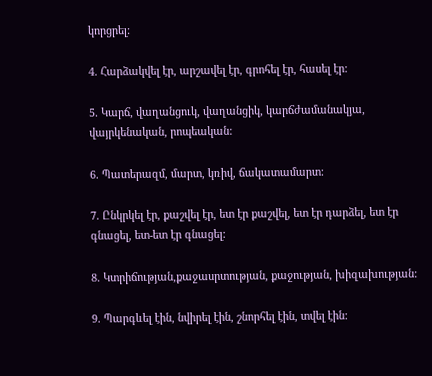կորցրել:

4. Հարձակվել էր, արշավել էր, գրոհել էր, հասել էր:

5. Կարճ, վաղանցուկ, վաղանցիկ, կարճժամանակյա, վայրկենական, րոպեական:

6. Պատերազմ, մարտ, կռիվ, ճակատամարտ:

7. Ընկրկել էր, քաշվել էր, ետ էր քաշվել, ետ էր դարձել, ետ էր գնացել, ետ-ետ էր գնացել:

8. Կտրիճության,քաջասրտության, քաջության, խիզախության:

9. Պարգևել էին, նվիրել էին, շնորհել էին, տվել էին: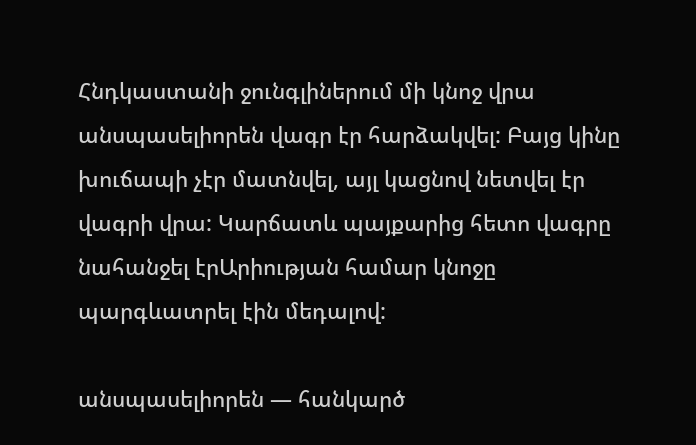Հնդկաստանի ջունգլիներում մի կնոջ վրա անսպասելիորեն վագր էր հարձակվել: Բայց կինը խուճապի չէր մատնվել, այլ կացնով նետվել էր վագրի վրա: Կարճատև պայքարից հետո վագրը նահանջել էրԱրիության համար կնոջը պարգևատրել էին մեդալով:

անսպասելիորեն — հանկարծ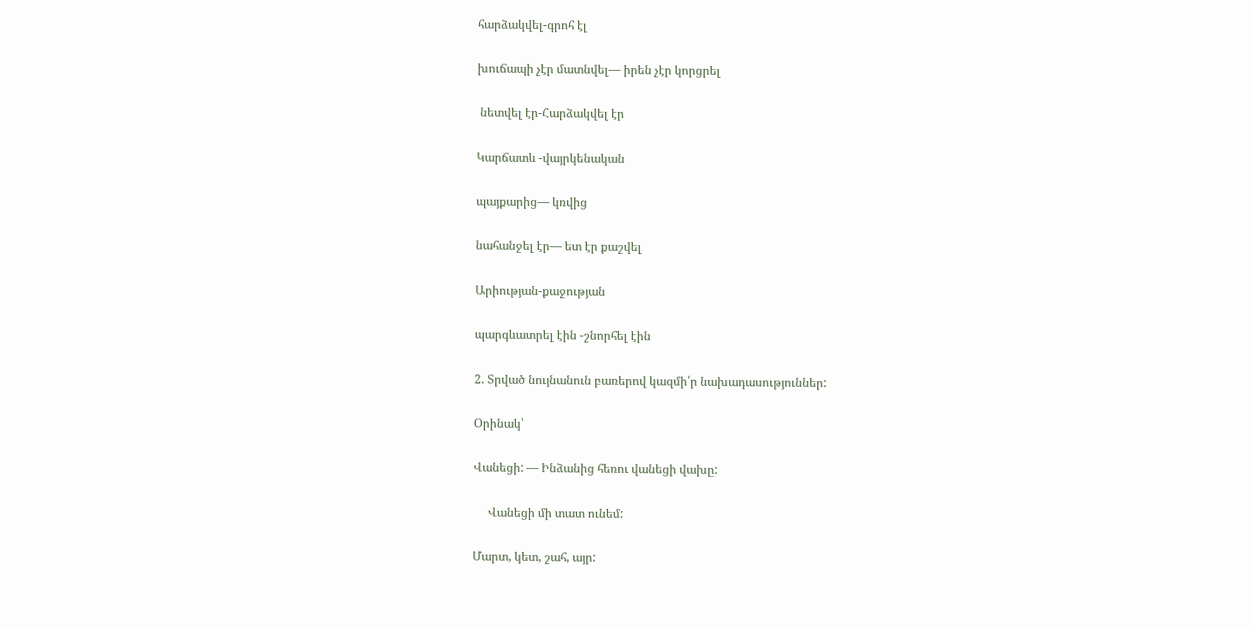հարձակվել-գրոհ էլ

խուճապի չէր մատնվել— իրեն չէր կորցրել

 նետվել էր-Հարձակվել էր

Կարճատև -վայրկենական

պայքարից— կռվից

նահանջել էր— ետ էր քաշվել

Արիության-քաջության

պարգևատրել էին -շնորհել էին

2. Տրված նույնանուն բառերով կազմի՛ր նախադասություններ:

Օրինակ՝

Վանեցի: — Ինձանից հեռու վանեցի վախը:

     Վանեցի մի տատ ունեմ:

Մարտ, կետ, շահ, այր: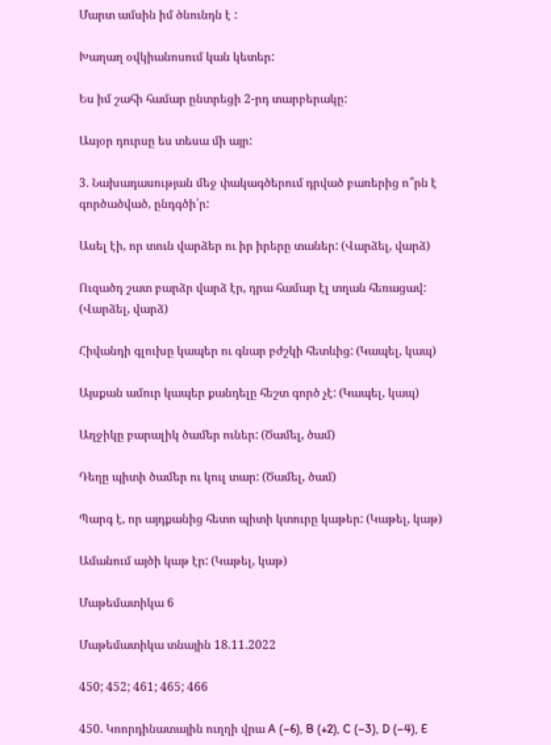Մարտ ամսին իմ ծնունդն է :

Խաղաղ օվկիանոսում կան կետեր:

Ես իմ շահի համար ընտրեցի 2-րդ տարբերակը:

Ասյօր դուրսը ես տեսա մի այր:

3. Նախադասության մեջ փակագծերում դրված բառերից ո՞րն է գործածված, ընդգծի՛ր:

Ասել էի, որ տուն վարձեր ու իր իրերը տաներ: (Վարձել, վարձ)

Ուզածդ շատ բարձր վարձ էր, դրա համար էլ տղան հեռացավ: (Վարձել, վարձ)

Հիվանդի գլուխը կապեր ու գնար բժշկի հետևից: (Կապել, կապ)

Այսքան ամուր կապեր քանդելը հեշտ գործ չէ: (Կապել, կապ)

Աղջիկը բարալիկ ծամեր ուներ: (Ծամել, ծամ)

Դեղը պիտի ծամեր ու կուլ տար: (Ծամել, ծամ)

Պարգ է, որ այդքանից հետո պիտի կտուրը կաթեր: (Կաթել, կաթ)

Ամանում այծի կաթ էր: (Կաթել, կաթ)

Մաթեմատիկա 6

Մաթեմատիկա տնային 18.11.2022

450; 452; 461; 465; 466

450. Կոորդինատային ուղղի վրա A (–6), B (+2), C (–3), D (–4), E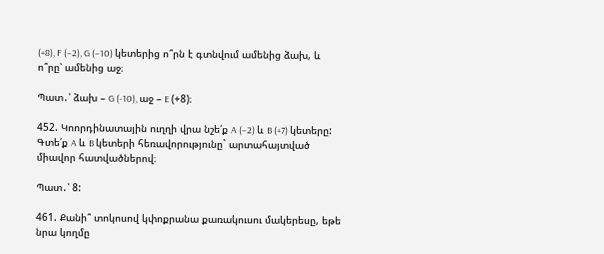(+8), F (–2), G (–10) կետերից ո՞րն է գտնվում ամենից ձախ, և ո՞րը՝ ամենից աջ։

Պատ․՝ ձախ – G (-10), աջ – E (+8)։

452. Կոորդինատային ուղղի վրա նշե՛ք A (–2) և B (+7) կետերը: Գտե՛ք A և B կետերի հեռավորությունը` արտահայտված միավոր հատվածներով։

Պատ․՝ 8:

461. Քանի՞ տոկոսով կփոքրանա քառակուսու մակերեսը, եթե նրա կողմը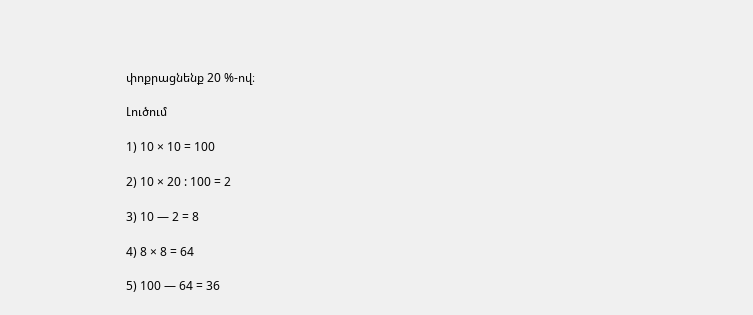փոքրացնենք 20 %-ով։

Լուծում

1) 10 × 10 = 100

2) 10 × 20 : 100 = 2

3) 10 — 2 = 8

4) 8 × 8 = 64

5) 100 — 64 = 36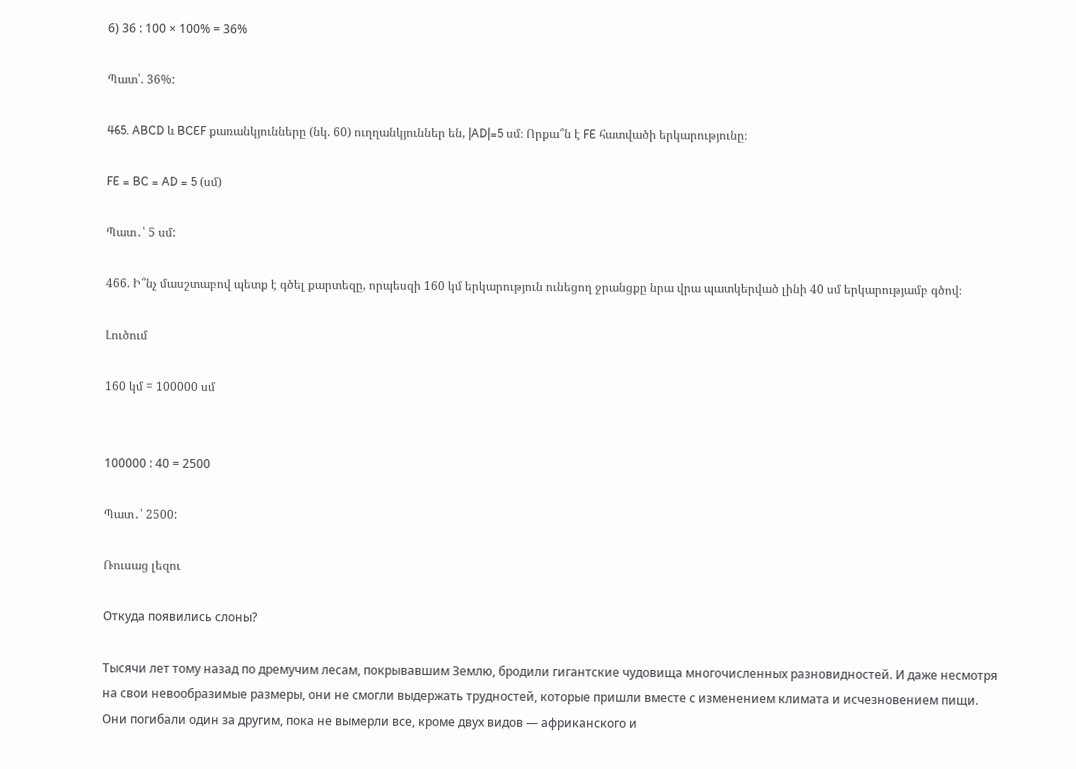6) 36 : 100 × 100% = 36%

Պատ՝. 36%:

465. ABCD և BCEF քառանկյունները (նկ. 60) ուղղանկյուններ են, |AD|=5 սմ։ Որքա՞ն է FE հատվածի երկարությունը։

FE = BC = AD = 5 (սմ)

Պատ․՝ 5 սմ:

466. Ի՞նչ մասշտաբով պետք է գծել քարտեզը, որպեսզի 160 կմ երկարություն ունեցող ջրանցքը նրա վրա պատկերված լինի 40 սմ երկարությամբ գծով։

Լուծում

160 կմ = 100000 սմ


100000 : 40 = 2500

Պատ․՝ 2500:

Ռուսաց լեզու

Откуда появились слоны?

Тысячи лет тому назад по дремучим лесам, покрывавшим Землю, бродили гигантские чудовища многочисленных разновидностей. И даже несмотря на свои невообразимые размеры, они не смогли выдержать трудностей, которые пришли вместе с изменением климата и исчезновением пищи.
Они погибали один за другим, пока не вымерли все, кроме двух видов — африканского и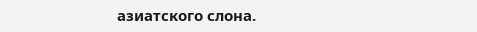азиатского слона.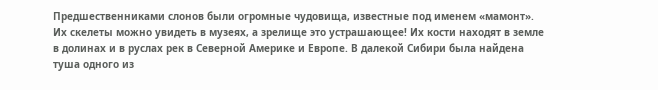Предшественниками слонов были огромные чудовища, известные под именем «мамонт». Их скелеты можно увидеть в музеях, а зрелище это устрашающее! Их кости находят в земле в долинах и в руслах рек в Северной Америке и Европе. В далекой Сибири была найдена туша одного из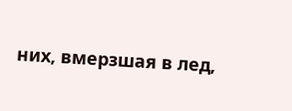них, вмерзшая в лед,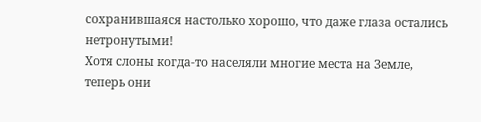сохранившаяся настолько хорошо, что даже глаза остались нетронутыми!
Хотя слоны когда-то населяли многие места на Земле, теперь они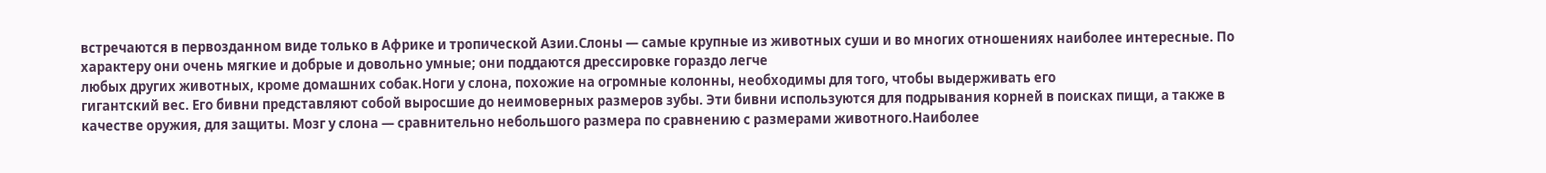встречаются в первозданном виде только в Африке и тропической Азии.Слоны — самые крупные из животных суши и во многих отношениях наиболее интересные. По характеру они очень мягкие и добрые и довольно умные; они поддаются дрессировке гораздо легче
любых других животных, кроме домашних собак.Ноги у слона, похожие на огромные колонны, необходимы для того, чтобы выдерживать его
гигантский вес. Его бивни представляют собой выросшие до неимоверных размеров зубы. Эти бивни используются для подрывания корней в поисках пищи, а также в качестве оружия, для защиты. Мозг у слона — сравнительно небольшого размера по сравнению с размерами животного.Наиболее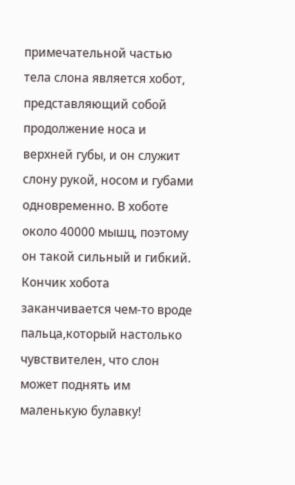примечательной частью тела слона является хобот, представляющий собой продолжение носа и верхней губы, и он служит слону рукой, носом и губами одновременно. В хоботе около 40000 мышц, поэтому он такой сильный и гибкий. Кончик хобота заканчивается чем-то вроде пальца,который настолько чувствителен, что слон может поднять им маленькую булавку!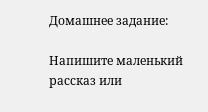Домашнее задание:

Напишите маленький рассказ или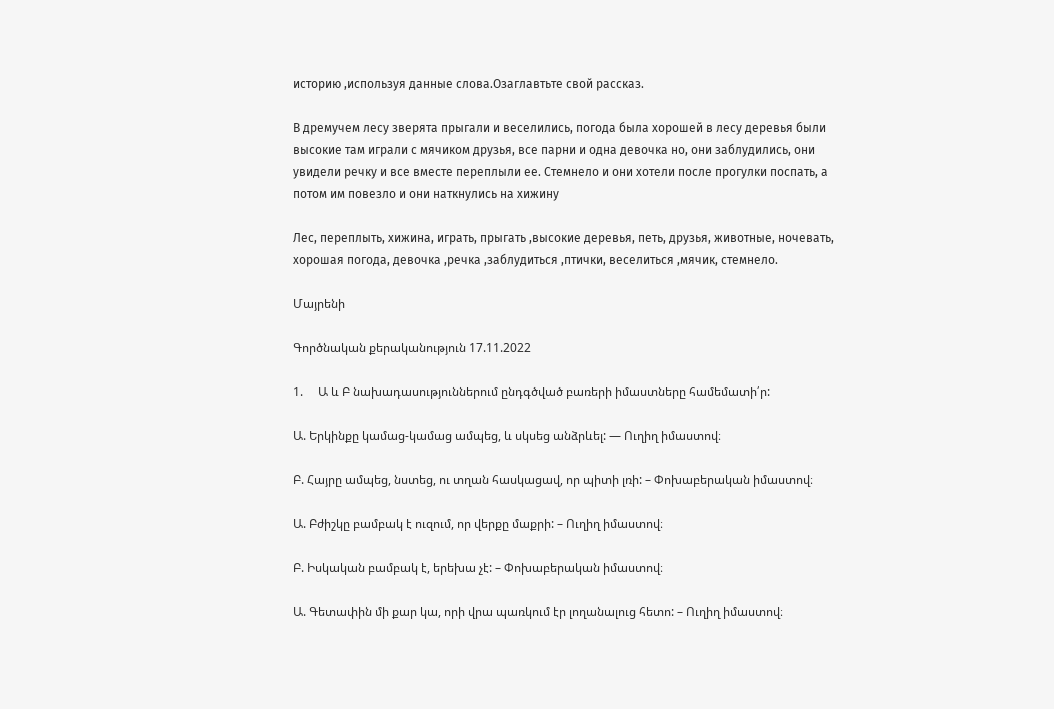историю ,используя данные слова.Озаглавтьте свой рассказ.

В дремучем лесу зверята прыгали и веселились, погода была хорошей в лесу деревья были высокие там играли с мячиком друзья, все парни и одна девочка но, они заблудились, они увидели речку и все вместе переплыли ее. Стемнело и они хотели после прогулки поспать, а потом им повезло и они наткнулись на хижину

Лес, переплыть, хижина, играть, прыгать ,высокие деревья, петь, друзья, животные, ночевать, хорошая погода, девочка ,речка ,заблудиться ,птички, веселиться ,мячик, стемнело.

Մայրենի

Գործնական քերականություն 17.11.2022

1.     Ա և Բ նախադասություններում ընդգծված բառերի իմաստները համեմատի՛ր:

Ա. Երկինքը կամաց-կամաց ամպեց, և սկսեց անձրևել: — Ուղիղ իմաստով։

Բ. Հայրը ամպեց, նստեց, ու տղան հասկացավ, որ պիտի լռի: – Փոխաբերական իմաստով։

Ա. Բժիշկը բամբակ է ուզում, որ վերքը մաքրի: – Ուղիղ իմաստով։

Բ. Իսկական բամբակ է, երեխա չէ: – Փոխաբերական իմաստով։

Ա. Գետափին մի քար կա, որի վրա պառկում էր լողանալուց հետո: – Ուղիղ իմաստով։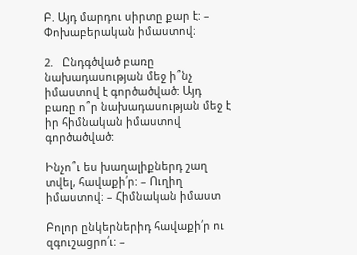Բ. Այդ մարդու սիրտը քար է: – Փոխաբերական իմաստով։

2.   Ընդգծված բառը նախադասության մեջ ի՞նչ իմաստով է գործածված: Այդ բառը ո՞ր նախադասության մեջ է իր հիմնական իմաստով գործածված:

Ինչո՞ւ ես խաղալիքներդ շաղ տվել, հավաքի՛ր: – Ուղիղ իմաստով։ – Հիմնական իմաստ

Բոլոր ընկերներիդ հավաքի՛ր ու զգուշացրո՛ւ: –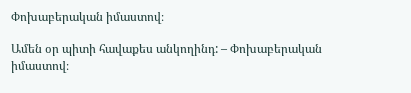Փոխաբերական իմաստով։

Ամեն օր պիտի հավաքես անկողինդ: – Փոխաբերական իմաստով։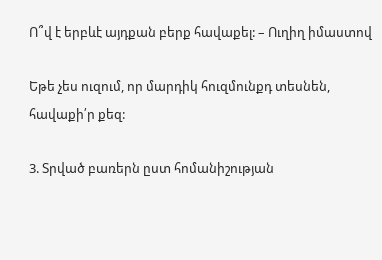Ո՞վ է երբևէ այդքան բերք հավաքել: – Ուղիղ իմաստով

Եթե չես ուզում, որ մարդիկ հուզմունքդ տեսնեն, հավաքի՛ր քեզ:

3. Տրված բառերն ըստ հոմանիշության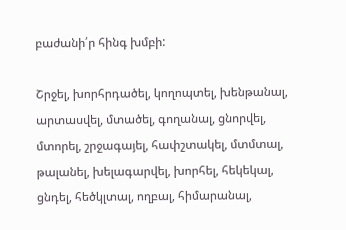բաժանի՛ր հինգ խմբի:

Շրջել, խորհրդածել, կողոպտել, խենթանալ, արտասվել, մտածել, գողանալ, ցնորվել, մտորել, շրջագայել, հափշտակել, մտմտալ, թալանել, խելագարվել, խորհել, հեկեկալ, ցնդել, հեծկլտալ, ողբալ, հիմարանալ,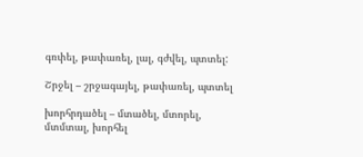գռփել, թափառել, լալ, գժվել, պտտել:

Շրջել – շրջագայել, թափառել, պտտել

խորհրդածել – մտածել, մտորել, մտմտալ, խորհել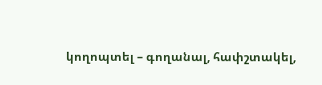կողոպտել – գողանալ, հափշտակել,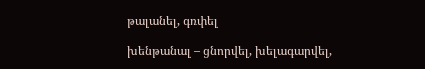թալանել, գռփել

խենթանալ – ցնորվել, խելագարվել,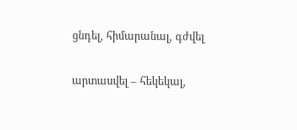ցնդել, հիմարանալ, գժվել

արտասվել – հեկեկալ,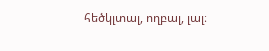հեծկլտալ, ողբալ, լալ։